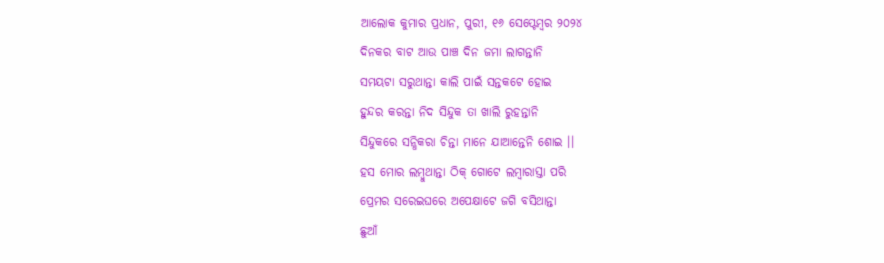ଆଲୋକ କୁମାର ପ୍ରଧାନ, ପୁରୀ, ୧୬ ସେପ୍ଟେମ୍ବର ୨୦୨୪
ଦିନକର ବାଟ ଆଉ ପାଞ୍ଚ ଦିନ ଜମା ଲାଗନ୍ତାନି
ସମୟଟା ସରୁଥାନ୍ତା କାଲି ପାଇଁ ସନ୍ତକଟେ ହୋଇ
ହୁନ୍ଦର କରନ୍ତା ନିଦ ସିନ୍ଦୁକ ତା ଖାଲି ରୁହନ୍ତାନି
ସିନ୍ଦୁକରେ ସନ୍ଧିକରା ଚିନ୍ତା ମାନେ ଯାଆନ୍ତେନି ଶୋଇ ।।
ହସ ମୋର ଲମ୍ବୁଥାନ୍ତା ଠିକ୍ ଗୋଟେ ଲମ୍ବାରାସ୍ତା ପରି
ପ୍ରେମର ସରେଇଘରେ ଅପେକ୍ଷାଟେ ଜଗି ବସିଥାନ୍ତା
ଛୁଆଁ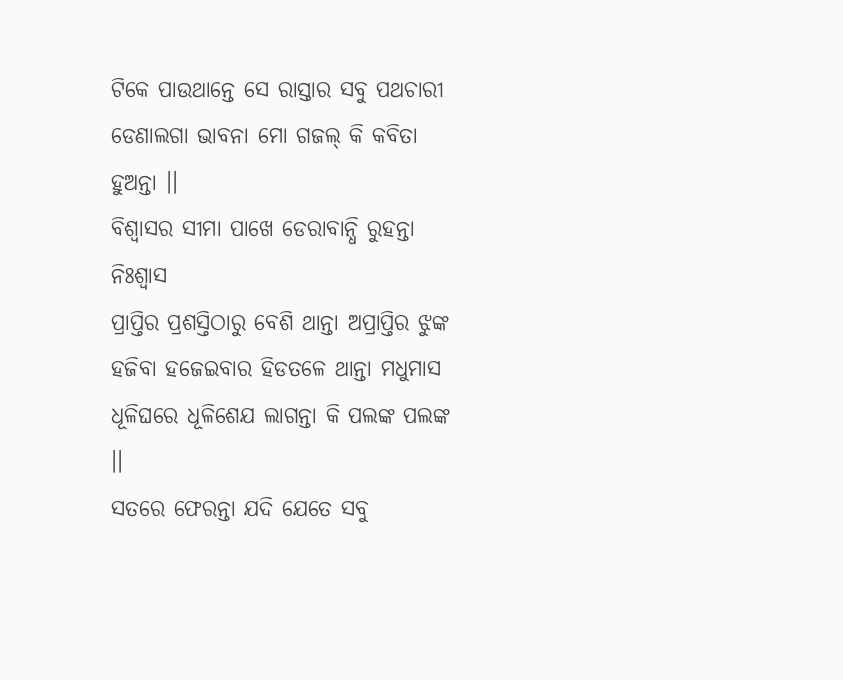ଟିକେ ପାଉଥାନ୍ତେ ସେ ରାସ୍ତାର ସବୁ ପଥଚାରୀ
ଡେଣାଲଗା ଭାବନା ମୋ ଗଜଲ୍ କି କବିତା ହୁଅନ୍ତା ।।
ବିଶ୍ବାସର ସୀମା ପାଖେ ଡେରାବାନ୍ଧି ରୁହନ୍ତା ନିଃଶ୍ୱାସ
ପ୍ରାପ୍ତିର ପ୍ରଶସ୍ତିଠାରୁ ବେଶି ଥାନ୍ତା ଅପ୍ରାପ୍ତିର ଝୁଙ୍କ
ହଜିବା ହଜେଇବାର ହିଡତଳେ ଥାନ୍ତା ମଧୁମାସ
ଧୂଳିଘରେ ଧୂଳିଶେଯ ଲାଗନ୍ତା କି ପଲଙ୍କ ପଲଙ୍କ ।।
ସତରେ ଫେରନ୍ତା ଯଦି ଯେତେ ସବୁ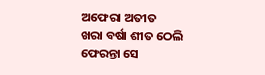ଅଫେରା ଅତୀତ
ଖରା ବର୍ଷା ଶୀତ ଠେଲି ଫେରନ୍ତା ସେ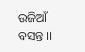ଉଜିଆଁ ବସନ୍ତ ।।